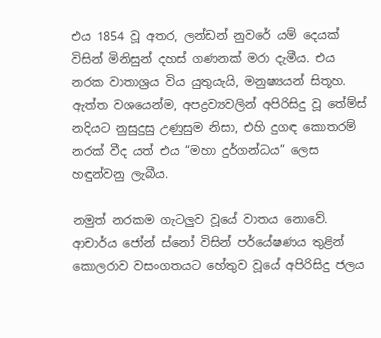එය 1854 වූ අතර, ලන්ඩන් නුවරේ යම් දෙයක් විසින් මිනිසුන් දහස් ගණනක් මරා දැමීය. එය නරක වාතාශ්‍රය විය යුතුයැයි, මනුෂ්‍යයන් සිතූහ. ඇත්ත වශයෙන්ම, අපද්‍රව්‍යවලින් අපිරිසිදු වූ තේම්ස් නදියට නුසුදුසු උණුසුම නිසා, එහි දුගඳ කොතරම් නරක් වීද යත් එය “මහා දුර්ගන්ධය” ලෙස හඳුන්වනු ලැබීය.

නමුත් නරකම ගැටලුව වූයේ වාතය නොවේ. ආචාර්ය ජෝන් ස්නෝ විසින් පර්යේෂණය තුළින් කොලරාව වසංගතයට හේතුව වූයේ අපිරිසිදු ජලය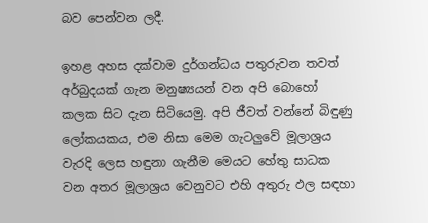බව පෙන්වන ලදී.

ඉහළ අහස දක්වාම දුර්ගන්ධය පතුරුවන තවත් අර්බුදයක් ගැන මනුෂ්‍යයන් වන අපි බොහෝ කලක සිට දැන සිටියෙමු. අපි ජීවත් වන්නේ බිඳුණු ලෝකයකය, එම නිසා මෙම ගැටලුවේ මූලාශ්‍රය වැරදි ලෙස හඳුනා ගැනීම මෙයට හේතු සාධක වන අතර මූලාශ්‍රය වෙනුවට එහි අතුරු ඵල සඳහා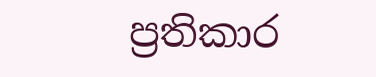ප්‍රතිකාර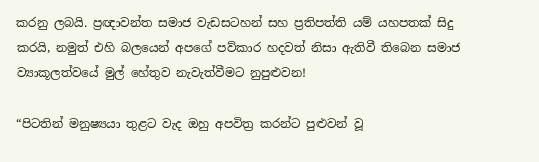කරනු ලබයි. ප්‍රඥාවන්ත සමාජ වැඩසටහන් සහ ප්‍රතිපත්ති යම් යහපතක් සිදු කරයි, නමුත් එහි බලයෙන් අපගේ පව්කාර හදවත් නිසා ඇතිවී තිබෙන සමාජ ව්‍යාකූලත්වයේ මුල් හේතුව නැවැත්වීමට නුපුළුවන!

“පිටතින් මනුෂ්‍යයා තුළට වැද ඔහු අපවිත්‍ර කරන්ට පුළුවන් වූ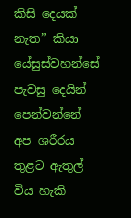කිසි දෙයක් නැත” කියා යේසුස්වහන්සේ පැවසු දෙයින් පෙන්වන්නේ අප ශරීරය තුළට ඇතුල් විය හැකි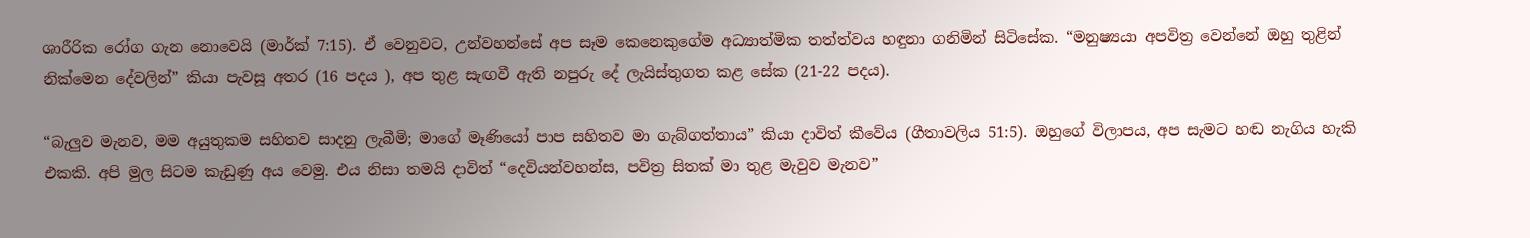ශාරීරික රෝග ගැන නොවෙයි (මාර්ක් 7:15). ඒ වෙනුවට, උන්වහන්සේ අප සෑම කෙනෙකුගේම අධ්‍යාත්මික තත්ත්වය හඳුනා ගනිමින් සිටිසේක. “මනුෂ්‍යයා අපවිත්‍ර වෙන්නේ ඔහු තුළින් නික්මෙන දේවලින්” කියා පැවසූ අතර (16 පදය ), අප තුළ සැඟවී ඇති නපුරු දේ ලැයිස්තුගත කළ සේක (21-22 පදය).

“බැලුව මැනව, මම අයුතුකම සහිතව සාදනු ලැබීමි; මාගේ මෑණියෝ පාප සහිතව මා ගැබ්ගත්තාය” කියා දාවිත් කීවේය (ගීතාවලිය 51:5). ඔහුගේ විලාපය, අප සැමට හඬ නැගිය හැකි එකකි. අපි මුල සිටම කැඩුණු අය වෙමු. එය නිසා තමයි දාවිත් “දෙවියන්වහන්ස, පවිත්‍ර සිතක් මා තුළ මැවුව මැනව”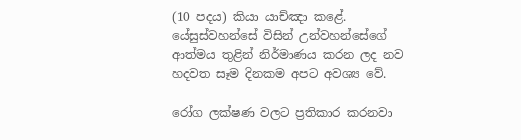(10 පදය) කියා යාච්ඤා කළේ. යේසුස්වහන්සේ විසින් උන්වහන්සේගේ ආත්මය තුළින් නිර්මාණය කරන ලද නව හදවත සෑම දිනකම අපට අවශ්‍ය වේ.

රෝග ලක්ෂණ වලට ප්‍රතිකාර කරනවා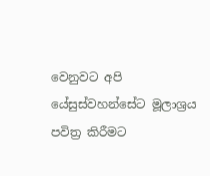වෙනුවට අපි යේසුස්වහන්සේට මූලාශ්‍රය පවිත්‍ර කිරීමට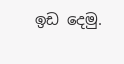ඉඩ දෙමු.